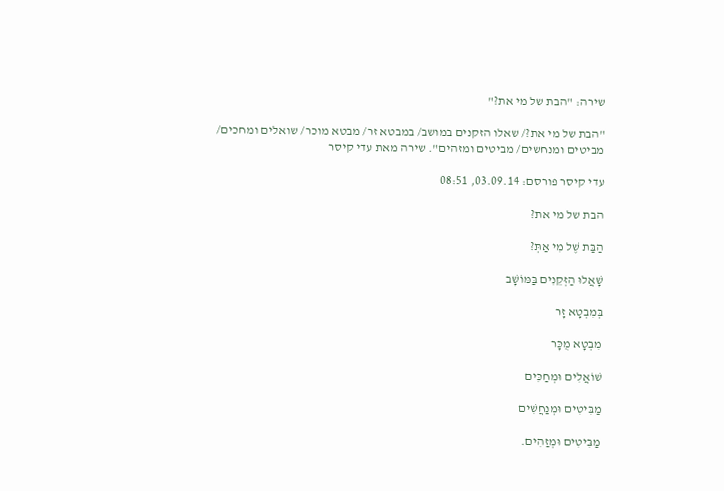שירה: "הבת של מי את?"

"הבת של מי את?/ שאלו הזקנים במושב/ במבטא זר/ מבטא מוכר/ שואלים ומחכים/ מביטים ומנחשים/ מביטים ומזהים". שירה מאת עדי קיסר

עדי קיסר פורסם: 03.09.14, 08:51

הבת של מי את?

הַבַּת שֶׁל מִי אַתְּ?

שָׁאֲלוּ הַזְּקֵנִים בַּמּוֹשָׁב

בְּמִבְטָא זָר

מִבְטָא מֻכָּר

שׁוֹאֲלִים וּמְחַכִּים

מַבִּיטִים וּמְנַחֲשִׁים

מַבִּיטִים וּמְזַהִים.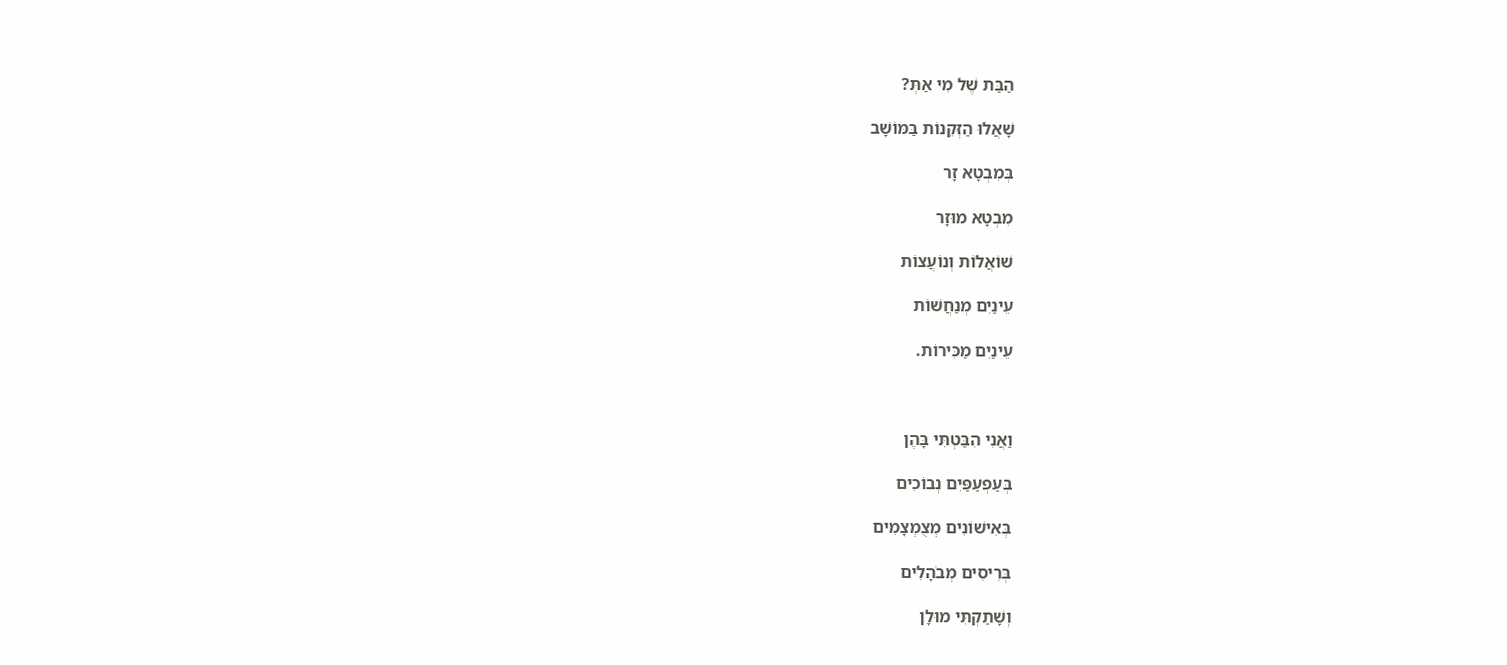הַבַּת שֶׁל מִי אַתְּ?

שָׁאֲלוּ הַזְּקֵנוֹת בַּמּוֹשָׁב

בְּמִבְטָא זָר

מִבְטָא מוּזָר

שׁוֹאֲלוֹת וְנוֹעֲצוֹת

עֵינַיִם מְנַחֲשׁוֹת

עֵינַיִם מַכִּירוֹת.



וַאֲנִי הִבַּטְתִּי בָּהֶן

בְּעַפְעַפַּיִם נְבוֹכִים

בְּאִישׁוֹנִים מְצֻמְצָמִים

בְּרִיסִים מְבֹהָלִים

וְשָׁתַקְתִּי מוּלָן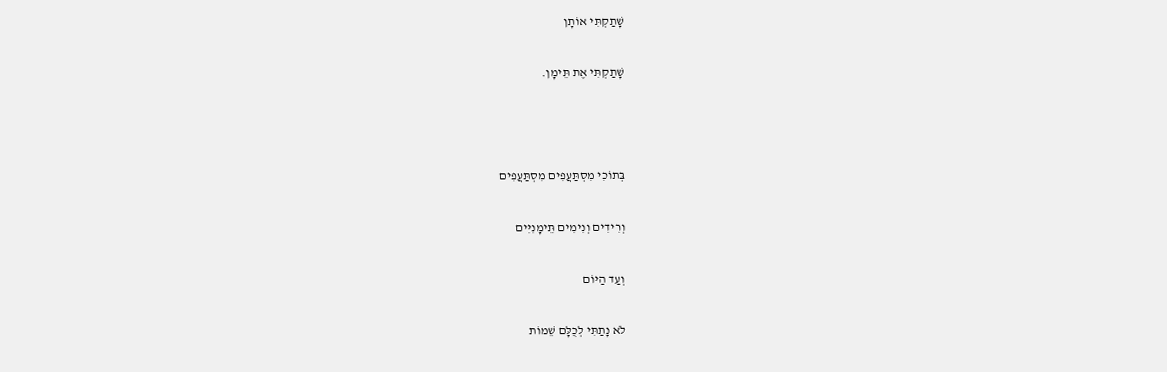שָׁתַקְתִּי אוֹתָן

שָׁתַקְתִּי אֶת תֵּימָן.



בְּתוֹכִי מִסְתַּעֲפִים מִסְתַּעֲפִים

וְרִידִים וְנִימִים תֵּימָנִיִּים

וְעַד הַיּוֹם

לֹא נָתַתִּי לְכֻלָּם שֵׁמוֹת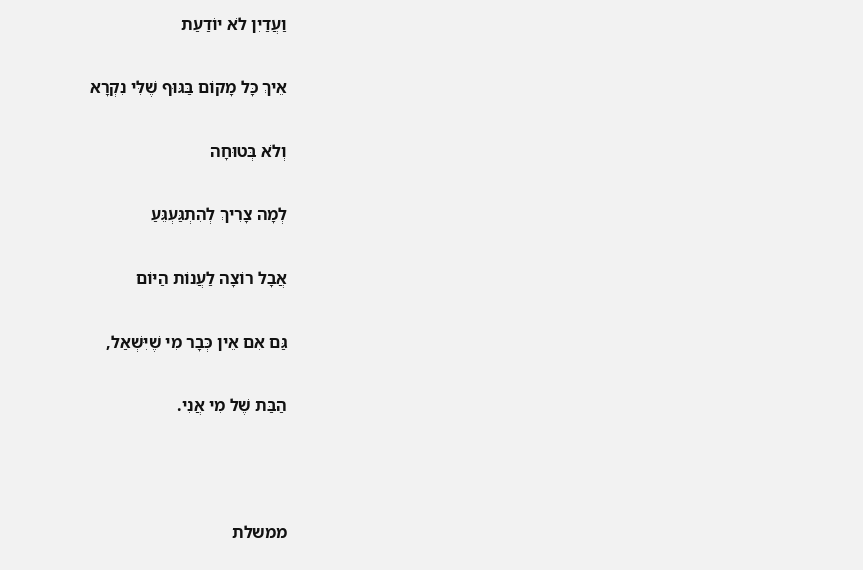וַעֲדַיִן לֹא יוֹדַעַת

אֵיךְ כָּל מָקוֹם בַּגּוּף שֶׁלִּי נִקְרָא

וְלֹא בְּטוּחָה

לְמָה צָרִיךְ לְהִתְגַּעְגֵּעַ

אֲבָל רוֹצָה לַעֲנוֹת הַיּוֹם

גַּם אִם אֵין כְּבָר מִי שֶׁיִּשְׁאַל,

הַבַּת שֶׁל מִי אֲנִי.



ממשלת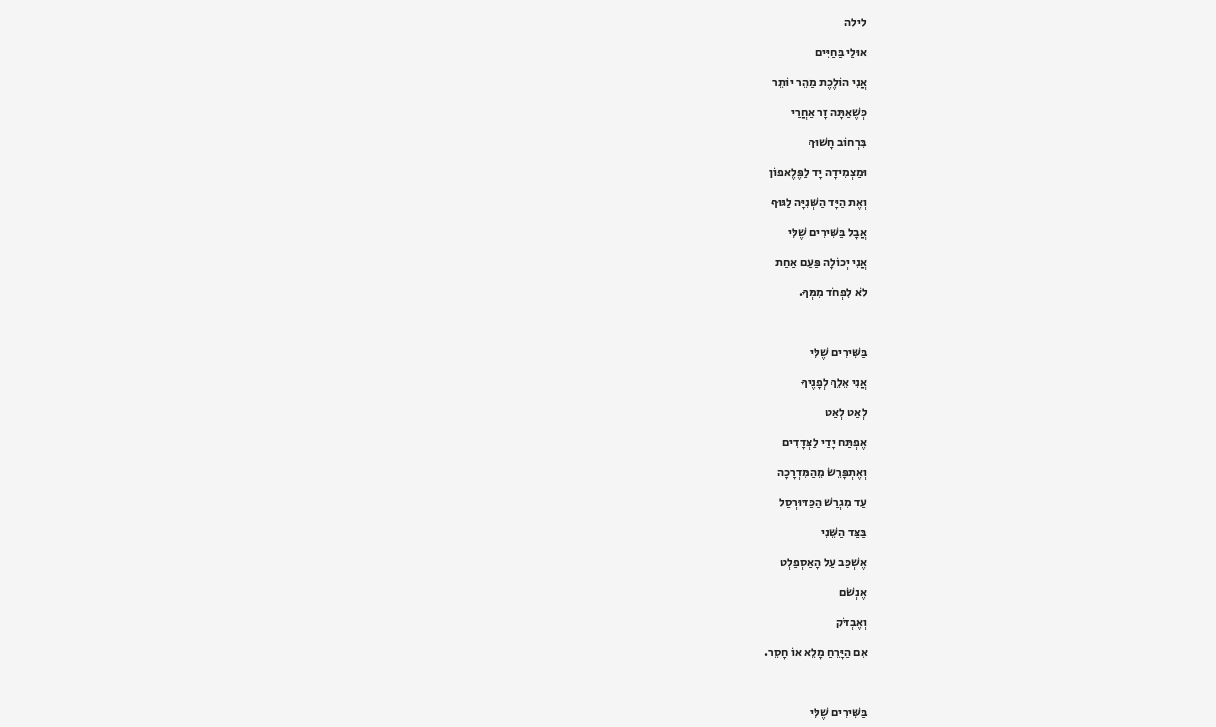לילה

אוּלַי בַּחַיִּים

אֲנִי הוֹלֶכֶת מַהֵר יוֹתֵר

כְּשֶׁאַתָּה זָר אַחֲרַי

בִּרְחוֹב חָשׁוּךְ

וּמַצְמִידָה יָד לַפֶּלֶאפוֹן

וְאֶת הַיָּד הַשְּׁנִיָּה לַגּוּף

אֲבָל בַּשִּׁירִים שֶׁלִּי

אֲנִי יְכוֹלָה פַּעַם אַחַת

לֹא לִפְחֹד מִמְּךָ.



בַּשִּׁירִים שֶׁלִּי

אֲנִי אֵלֵךְ לְפָנֶיךָ

לְאַט לְאַט

אֶפְתַּח יָדַי לַצְּדָדִים

וְאֶתְפָּרֵשׂ מֵהַמִּדְרָכָה

עַד מִגְרַשׁ הַכַּדּוּרְסַל

בַּצַּד הַשֵּׁנִי

אֶשְׁכַּב עַל הָאַסְפַלְט

אֶנְשֹׁם

וְאֶבְדֹּק

אִם הַיָּרֵחַ מָלֵא אוֹ חָסֵר.



בַּשִּׁירִים שֶׁלִּי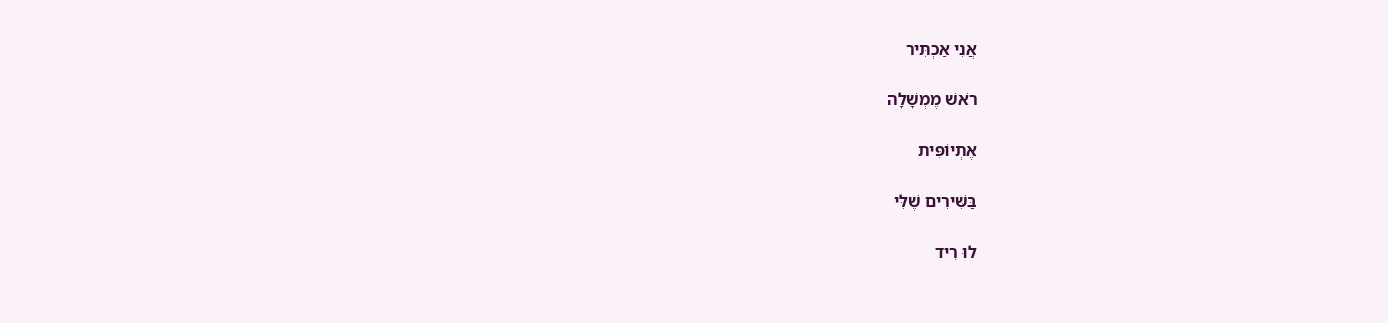אֲנִי אַכְתִּיר

רֹאשׁ מֶמְשָׁלָה

אֶתְיוֹפִּית

בַּשִּׁירִים שֶׁלִּי

לוּ רִיד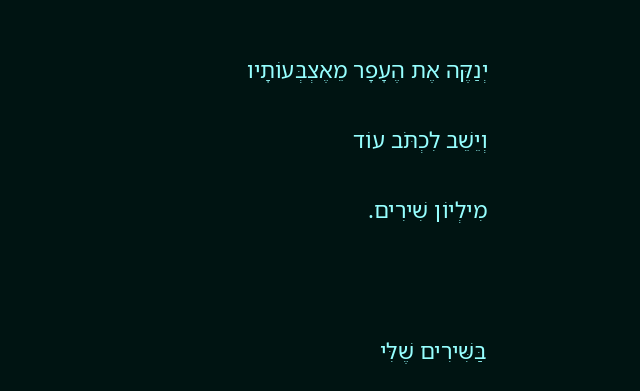יְנַקֶּה אֶת הֶעָפָר מֵאֶצְבְּעוֹתָיו

וְיֵשֵׁב לִכְתֹּב עוֹד

מִילְיוֹן שִׁירִים.



בַּשִּׁירִים שֶׁלִּי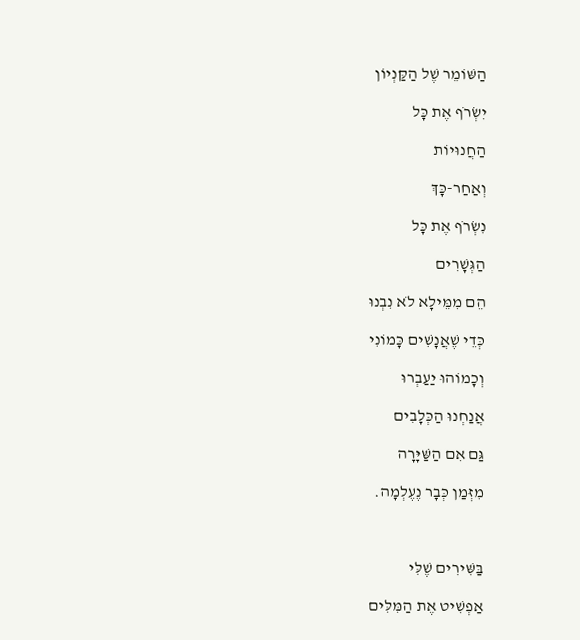הַשּׁוֹמֵר שֶׁל הַקַּנְיוֹן

יִשְׂרֹף אֶת כָּל

הַחֲנוּיוֹת

וְאַחַר-כָּךְ

נִשְׂרֹף אֶת כָּל

הַגְּשָׁרִים

הֵם מִמֵּילָא לֹא נִבְנוּ

כְּדֵי שֶׁאֲנָשִׁים כָּמוֹנִי

וְכָמוֹהוּ יַעַבְרוּ

אֲנַחְנוּ הַכְּלָבִים

גַּם אִם הַשַּׁיָּרָה

מִזְּמַן כְּבָר נֶעֶלְמָה.



בַּשִּׁירִים שֶׁלִּי

אַפְשִׁיט אֶת הַמִּלִּים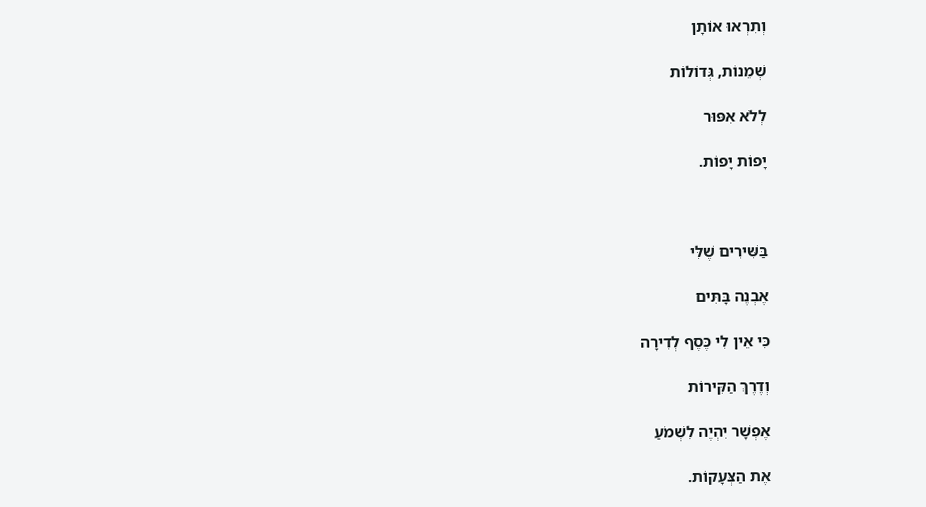וְתִרְאוּ אוֹתָן

שְׁמֵנוֹת, גְּדוֹלוֹת

לְלֹא אִפּוּר

יָפוֹת יָפוֹת.



בַּשִּׁירִים שֶׁלִּי

אֶבְנֶה בָּתִּים

כִּי אֵין לִי כֶּסֶף לְדִירָה

וְדֶרֶךְ הַקִּירוֹת

אֶפְשָׁר יִהְיֶה לִשְׁמֹעַ

אֶת הַצְּעָקוֹת.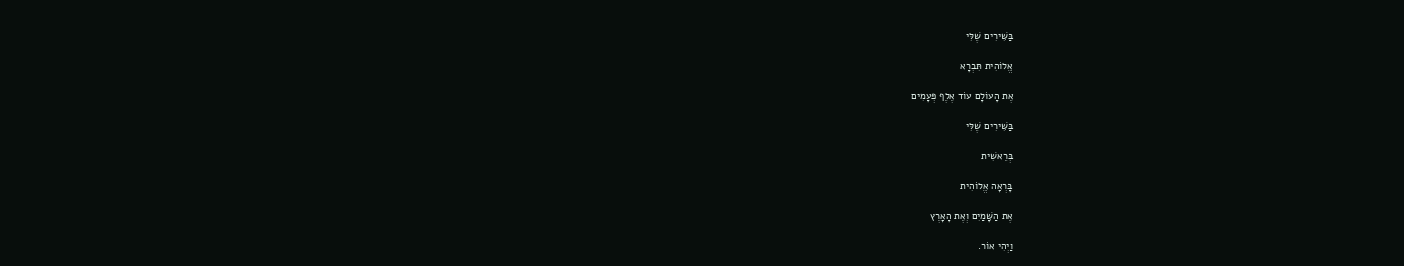בַּשִּׁירִים שֶׁלִּי

אֱלוֹהִית תִּבְרָא

אֶת הָעוֹלָם עוֹד אֶלֶף פְּעָמִים

בַּשִּׁירִים שֶׁלִּי

בְּרֵאשִׁית

בָּרְאָה אֱלוֹהִית

אֶת הַשָּׁמַיִם וְאֶת הָאָרֶץ

וַיְהִי אוֹר.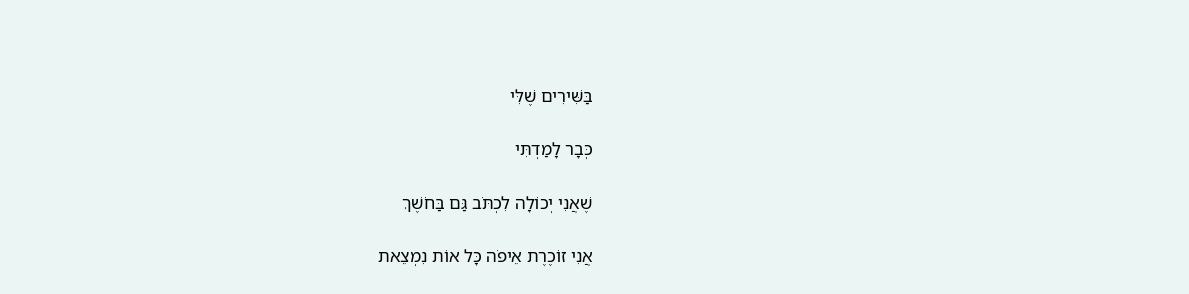בַּשִּׁירִים שֶׁלִּי

כְּבָר לָמַדְתִּי

שֶׁאֲנִי יְכוֹלָה לִכְתֹּב גַּם בַּחֹשֶׁךְ

אֲנִי זוֹכֶרֶת אֵיפֹה כָּל אוֹת נִמְצֵאת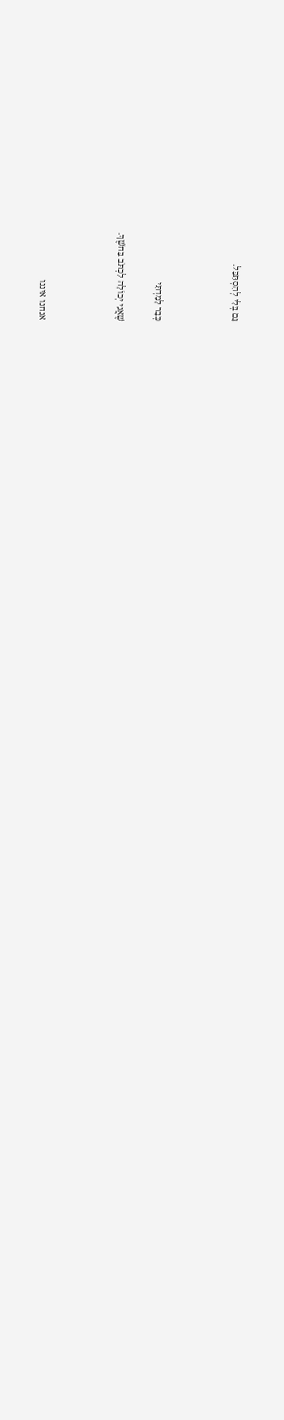גַּם בְּלִי לְהִסְתַּכֵּל.



כְּבָר לָמַדְתִּי

שֶׁאֲנִי יְכוֹלָה לִכְתֹּב בַּחֹשֶׁךְ.



אנחנו איננו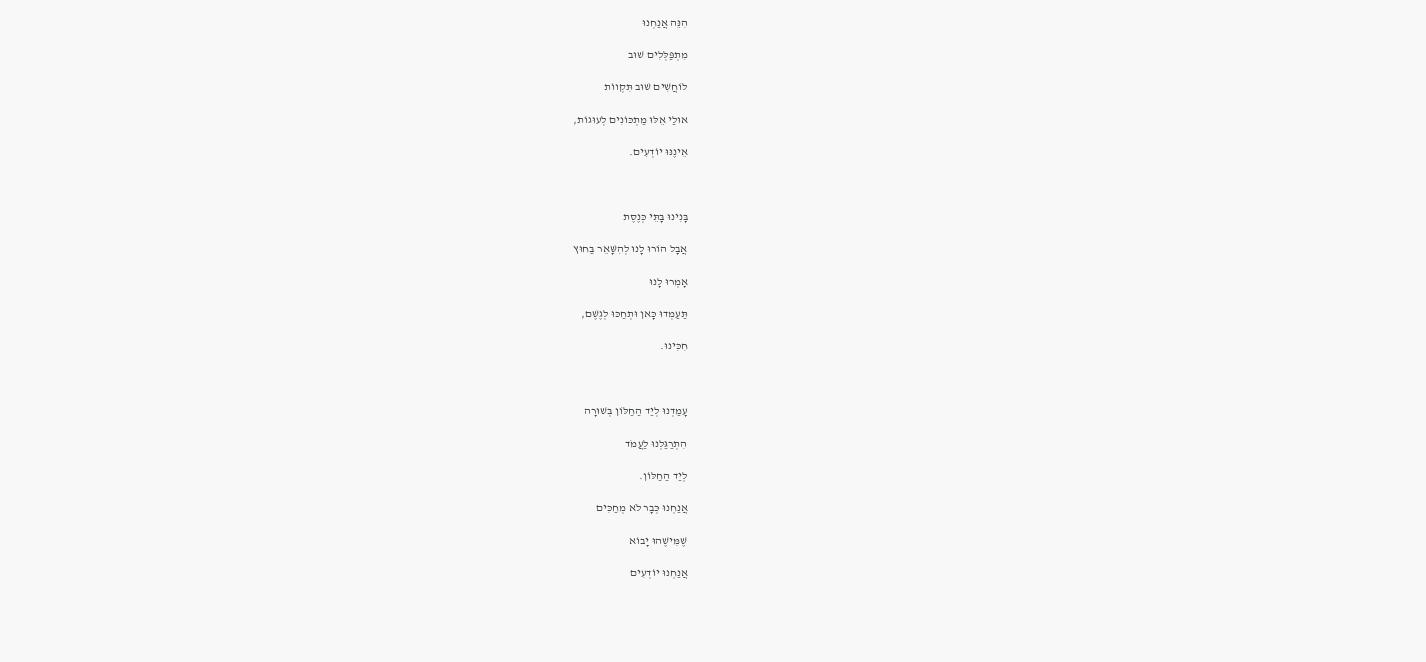הִנֵּה אֲנַחְנוּ

מִתְפַּלְּלִים שׁוּב

לוֹחֲשִׁים שׁוּב תִּקְווֹת

אוּלַי אֵלּוּ מַתְכּוֹנִים לְעוּגוֹת,

אֵינֶנּוּ יוֹדְעִים.



בָּנִינוּ בָּתֵּי כְּנֶסֶת

אֲבָל הוֹרוּ לָנוּ לְהִשָּׁאֵר בַּחוּץ

אָמְרוּ לָנוּ

תַּעַמְדוּ כָּאן וּתְחַכּוּ לְגֶשֶׁם,

חִכִּינוּ.



עָמַדְנוּ לְיַד הַחַלּוֹן בְּשׁוּרָה

הִתְרַגַּלְנוּ לַעֲמֹד

לְיַד הַחַלּוֹן.

אֲנַחְנוּ כְּבָר לֹא מְחַכִּים

שֶׁמִּישֶׁהוּ יָבוֹא

אֲנַחְנוּ יוֹדְעִים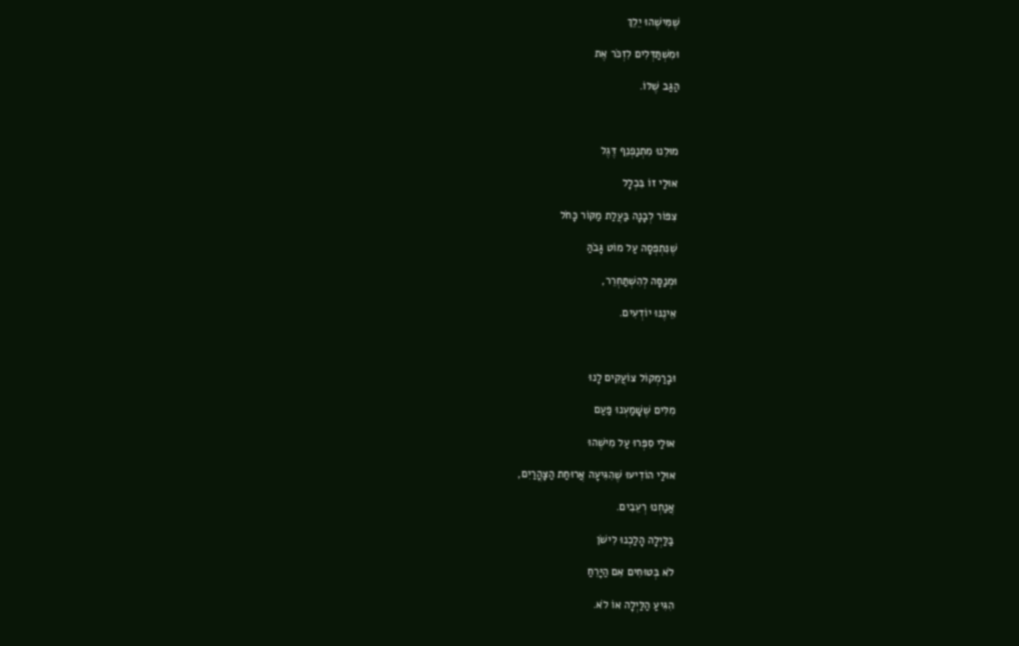שֶׁמִּישֶׁהוּ יֵלֵךְ

וּמִשְׁתַּדְּלִים לִזְכֹּר אֶת

הַגַּב שֶׁלּוֹ.



מוּלֵנוּ מִתְנַפְנֵף דֶּגֶל

אוּלַי זוֹ בִּכְלָל

צִפּוֹר לְבָנָה בַּעֲלַת מַקּוֹר כָּחֹל

שֶׁנִּתְפְּסָה עַל מוֹט גָּבֹהַּ

וּמְנַסָּה לְהִשְׁתַּחְרֵר,

אֵינֶנּוּ יוֹדְעִים.



וּבָרַמְקוֹל צוֹעֲקִים לָנוּ

מִלִּים שֶׁשָּׁמַעְנוּ פַּעַם

אוּלַי סִפְּרוּ עַל מִישֶׁהוּ

אוּלַי הוֹדִיעוּ שֶׁהִגִּיעָה אֲרוּחַת הַצָּהֳרַיִם,

אֲנַחְנוּ רְעֵבִים.

בַּלַּיְלָה הָלַכְנוּ לִישֹׁן

לֹא בְּטוּחִים אִם הַיָּרֵחַ

הִגִּיעַ הַלַּיְלָה אוֹ לֹא.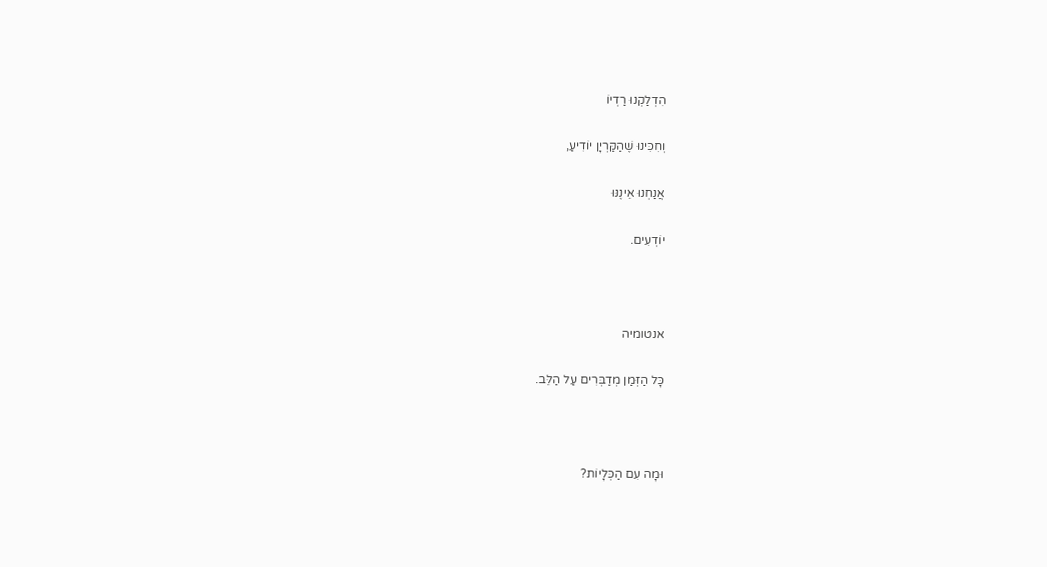הִדְלַקְנוּ רַדְיוֹ

וְחִכִּינוּ שֶׁהַקַּרְיָן יוֹדִיעַ,

אֲנַחְנוּ אֵינֶנּוּ

יוֹדְעִים.



אנטומיה

כָּל הַזְּמַן מְדַבְּרִים עַל הַלֵּב.



וּמָה עִם הַכְּלָיוֹת?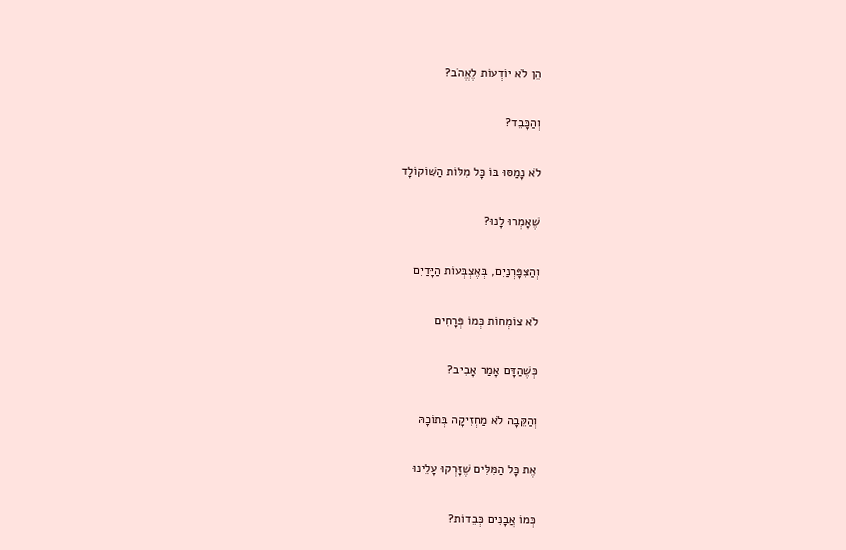הֵן לֹא יוֹדְעוֹת לֶאֱהֹב?

וְהַכָּבֵד?

לֹא נָמַסּוּ בּוֹ כָּל מִלּוֹת הַשּׁוֹקוֹלָד

שֶׁאָמְרוּ לָנוּ?

וְהַצִּפָּרְנַיִם, בְּאֶצְבְּעוֹת הַיָּדַיִם

לֹא צוֹמְחוֹת כְּמוֹ פְּרָחִים

כְּשֶׁהַדָּם אָמַר אָבִיב?

וְהַקֵּבָה לֹא מַחְזִיקָה בְּתוֹכָהּ

אֶת כָּל הַמִּלִּים שֶׁזָּרְקוּ עָלֵינוּ

כְּמוֹ אֲבָנִים כְּבֵדוֹת?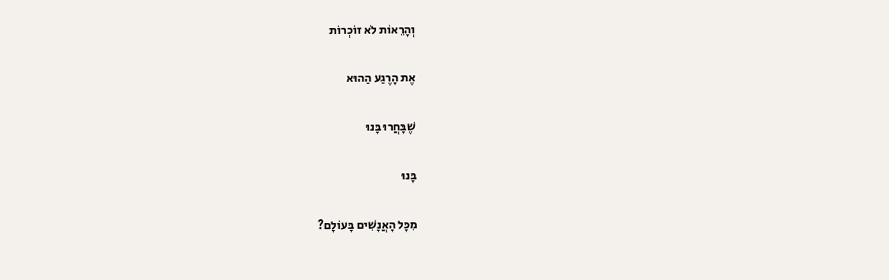וְהָרֵאוֹת לֹא זוֹכְרוֹת

אֶת הָרֶגַע הַהוּא

שֶׁבָּחֲרוּ בָּנוּ

בָּנוּ

מִכָּל הָאֲנָשִׁים בָּעוֹלָם?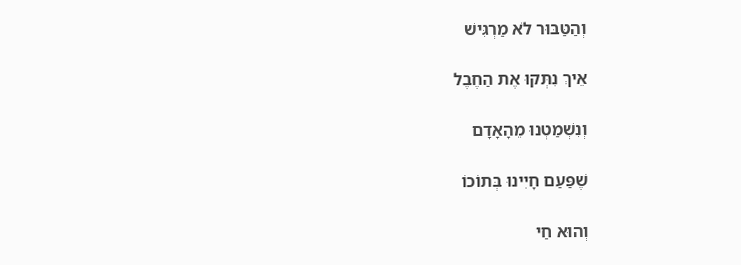וְהַטַּבּוּר לֹא מַרְגִּישׁ

אֵיךְ נִתְּקוּ אֶת הַחֶבֶל

וְנִשְׁמַטְנוּ מֵהָאָדָם

שֶׁפַּעַם חָיִינוּ בְּתוֹכוֹ

וְהוּא חַי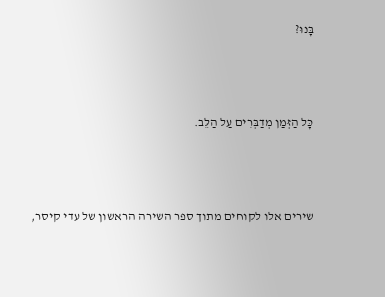בָּנוּ?



כָּל הַזְּמַן מְדַבְּרִים עַל הַלֵּב.



שירים אלו לקוחים מתוך ספר השירה הראשון של עדי קיסר,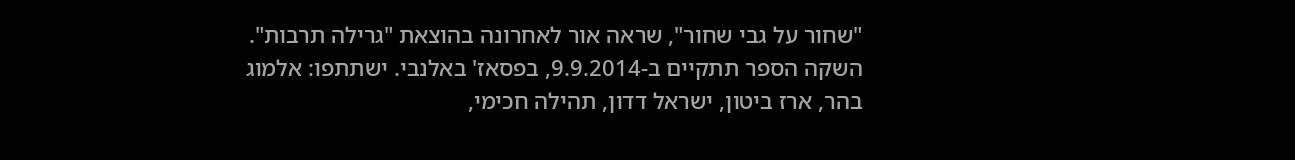"שחור על גבי שחור", שראה אור לאחרונה בהוצאת "גרילה תרבות". השקה הספר תתקיים ב-9.9.2014, בפסאז' באלנבי. ישתתפו: אלמוג בהר, ארז ביטון, ישראל דדון, תהילה חכימי,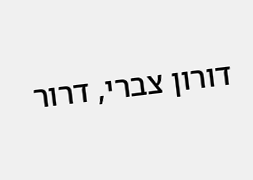דורון צברי, דרור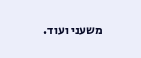משעני ועוד.